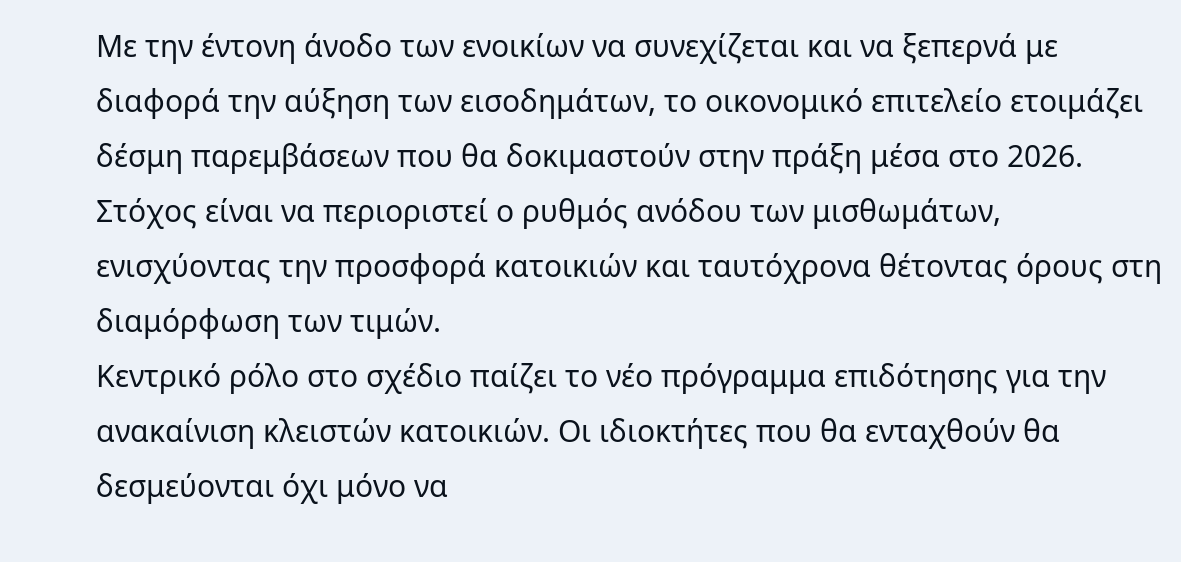Με την έντονη άνοδο των ενοικίων να συνεχίζεται και να ξεπερνά με διαφορά την αύξηση των εισοδημάτων, το οικονομικό επιτελείο ετοιμάζει δέσμη παρεμβάσεων που θα δοκιμαστούν στην πράξη μέσα στο 2026. Στόχος είναι να περιοριστεί ο ρυθμός ανόδου των μισθωμάτων, ενισχύοντας την προσφορά κατοικιών και ταυτόχρονα θέτοντας όρους στη διαμόρφωση των τιμών.
Κεντρικό ρόλο στο σχέδιο παίζει το νέο πρόγραμμα επιδότησης για την ανακαίνιση κλειστών κατοικιών. Οι ιδιοκτήτες που θα ενταχθούν θα δεσμεύονται όχι μόνο να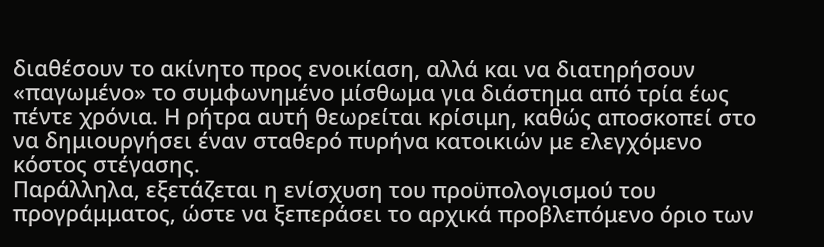διαθέσουν το ακίνητο προς ενοικίαση, αλλά και να διατηρήσουν «παγωμένο» το συμφωνημένο μίσθωμα για διάστημα από τρία έως πέντε χρόνια. Η ρήτρα αυτή θεωρείται κρίσιμη, καθώς αποσκοπεί στο να δημιουργήσει έναν σταθερό πυρήνα κατοικιών με ελεγχόμενο κόστος στέγασης.
Παράλληλα, εξετάζεται η ενίσχυση του προϋπολογισμού του προγράμματος, ώστε να ξεπεράσει το αρχικά προβλεπόμενο όριο των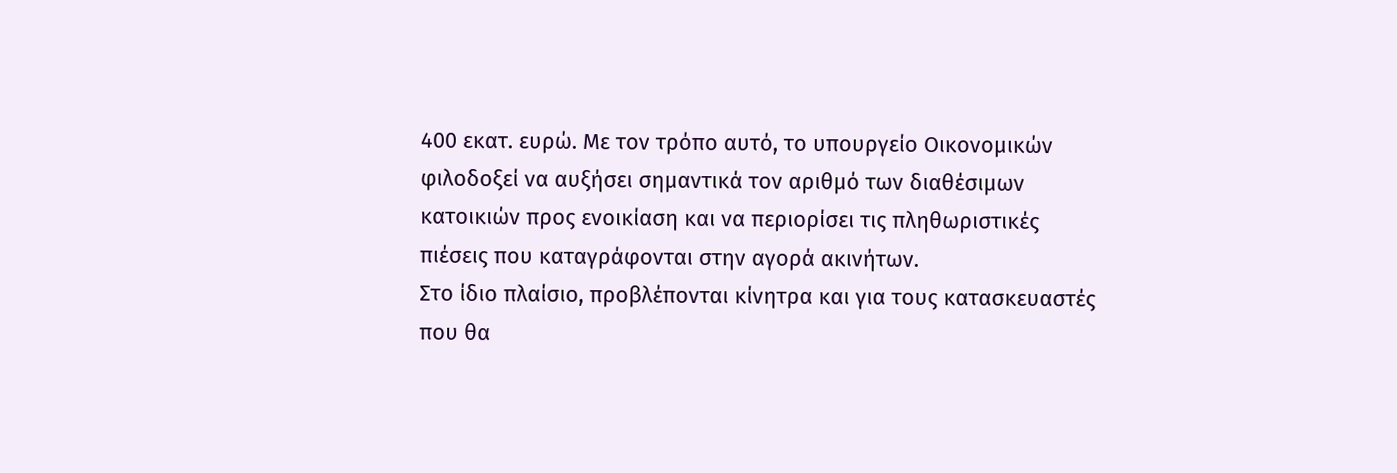400 εκατ. ευρώ. Με τον τρόπο αυτό, το υπουργείο Οικονομικών φιλοδοξεί να αυξήσει σημαντικά τον αριθμό των διαθέσιμων κατοικιών προς ενοικίαση και να περιορίσει τις πληθωριστικές πιέσεις που καταγράφονται στην αγορά ακινήτων.
Στο ίδιο πλαίσιο, προβλέπονται κίνητρα και για τους κατασκευαστές που θα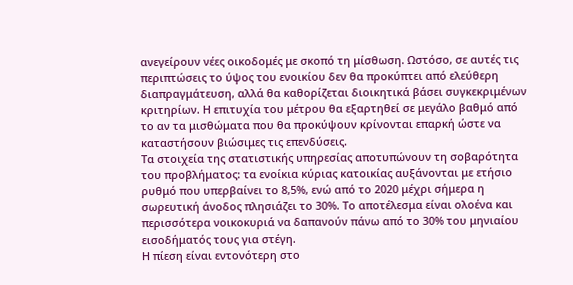ανεγείρουν νέες οικοδομές με σκοπό τη μίσθωση. Ωστόσο, σε αυτές τις περιπτώσεις το ύψος του ενοικίου δεν θα προκύπτει από ελεύθερη διαπραγμάτευση, αλλά θα καθορίζεται διοικητικά βάσει συγκεκριμένων κριτηρίων. Η επιτυχία του μέτρου θα εξαρτηθεί σε μεγάλο βαθμό από το αν τα μισθώματα που θα προκύψουν κρίνονται επαρκή ώστε να καταστήσουν βιώσιμες τις επενδύσεις.
Τα στοιχεία της στατιστικής υπηρεσίας αποτυπώνουν τη σοβαρότητα του προβλήματος: τα ενοίκια κύριας κατοικίας αυξάνονται με ετήσιο ρυθμό που υπερβαίνει το 8,5%, ενώ από το 2020 μέχρι σήμερα η σωρευτική άνοδος πλησιάζει το 30%. Το αποτέλεσμα είναι ολοένα και περισσότερα νοικοκυριά να δαπανούν πάνω από το 30% του μηνιαίου εισοδήματός τους για στέγη.
Η πίεση είναι εντονότερη στο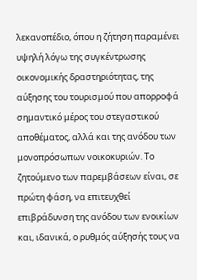λεκανοπέδιο, όπου η ζήτηση παραμένει υψηλή λόγω της συγκέντρωσης οικονομικής δραστηριότητας, της αύξησης του τουρισμού που απορροφά σημαντικό μέρος του στεγαστικού αποθέματος, αλλά και της ανόδου των μονοπρόσωπων νοικοκυριών. Το ζητούμενο των παρεμβάσεων είναι, σε πρώτη φάση, να επιτευχθεί επιβράδυνση της ανόδου των ενοικίων και, ιδανικά, ο ρυθμός αύξησής τους να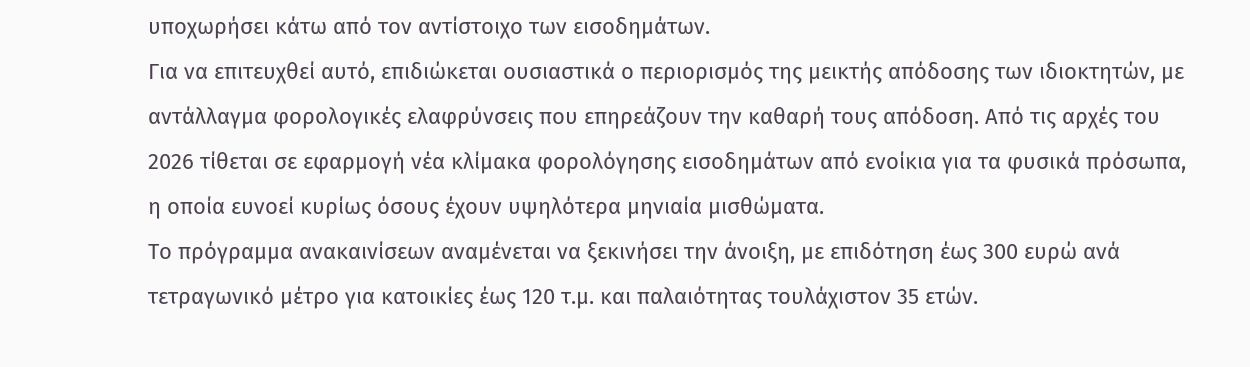υποχωρήσει κάτω από τον αντίστοιχο των εισοδημάτων.
Για να επιτευχθεί αυτό, επιδιώκεται ουσιαστικά ο περιορισμός της μεικτής απόδοσης των ιδιοκτητών, με αντάλλαγμα φορολογικές ελαφρύνσεις που επηρεάζουν την καθαρή τους απόδοση. Από τις αρχές του 2026 τίθεται σε εφαρμογή νέα κλίμακα φορολόγησης εισοδημάτων από ενοίκια για τα φυσικά πρόσωπα, η οποία ευνοεί κυρίως όσους έχουν υψηλότερα μηνιαία μισθώματα.
Το πρόγραμμα ανακαινίσεων αναμένεται να ξεκινήσει την άνοιξη, με επιδότηση έως 300 ευρώ ανά τετραγωνικό μέτρο για κατοικίες έως 120 τ.μ. και παλαιότητας τουλάχιστον 35 ετών.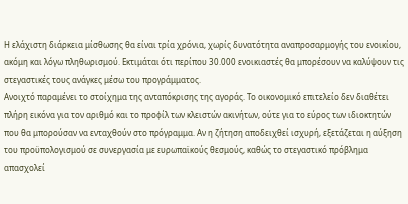Η ελάχιστη διάρκεια μίσθωσης θα είναι τρία χρόνια, χωρίς δυνατότητα αναπροσαρμογής του ενοικίου, ακόμη και λόγω πληθωρισμού. Εκτιμάται ότι περίπου 30.000 ενοικιαστές θα μπορέσουν να καλύψουν τις στεγαστικές τους ανάγκες μέσω του προγράμματος.
Ανοιχτό παραμένει το στοίχημα της ανταπόκρισης της αγοράς. Το οικονομικό επιτελείο δεν διαθέτει πλήρη εικόνα για τον αριθμό και το προφίλ των κλειστών ακινήτων, ούτε για το εύρος των ιδιοκτητών που θα μπορούσαν να ενταχθούν στο πρόγραμμα. Αν η ζήτηση αποδειχθεί ισχυρή, εξετάζεται η αύξηση του προϋπολογισμού σε συνεργασία με ευρωπαϊκούς θεσμούς, καθώς το στεγαστικό πρόβλημα απασχολεί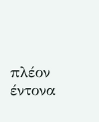πλέον έντονα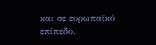και σε ευρωπαϊκό επίπεδο.